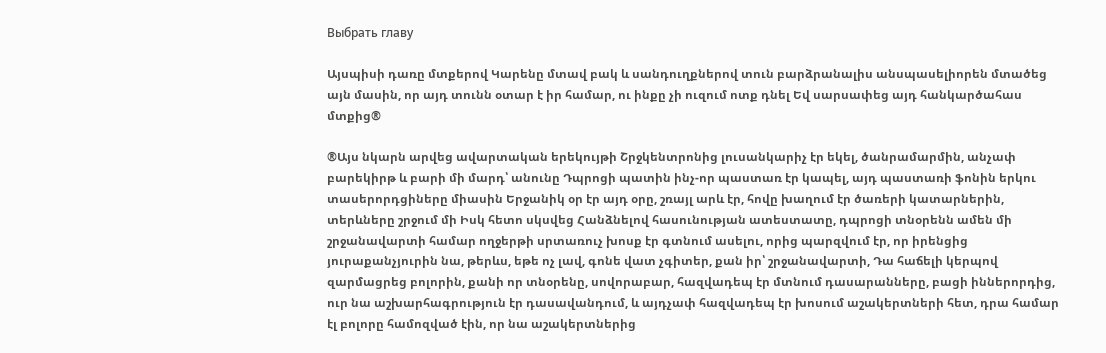Выбрать главу

Այսպիսի դառը մտքերով Կարենը մտավ բակ և սանդուղքներով տուն բարձրանալիս անսպասելիորեն մտածեց այն մասին, որ այդ տունն օտար է իր համար, ու ինքը չի ուզում ոտք դնել Եվ սարսափեց այդ հանկարծահաս մտքից®

®Այս նկարն արվեց ավարտական երեկույթի Շրջկենտրոնից լուսանկարիչ էր եկել, ծանրամարմին, անչափ բարեկիրթ և բարի մի մարդ՝ անունը Դպրոցի պատին ինչ-որ պաստառ էր կապել, այդ պաստառի ֆոնին երկու տասերորդցիները միասին Երջանիկ օր էր այդ օրը, շռայլ արև էր, հովը խաղում էր ծառերի կատարներին, տերևները շրջում մի Իսկ հետո սկսվեց Հանձնելով հասունության ատեստատը, դպրոցի տնօրենն ամեն մի շրջանավարտի համար ողջերթի սրտառուչ խոսք էր գտնում ասելու, որից պարզվում էր, որ իրենցից յուրաքանչյուրին նա, թերևս, եթե ոչ լավ, գոնե վատ չգիտեր, քան իր՝ շրջանավարտի, Դա հաճելի կերպով զարմացրեց բոլորին, քանի որ տնօրենը, սովորաբար, հազվադեպ էր մտնում դասարանները, բացի իններորդից, ուր նա աշխարհագրություն էր դասավանդում, և այդչափ հազվադեպ էր խոսում աշակերտների հետ, դրա համար էլ բոլորը համոզված էին, որ նա աշակերտներից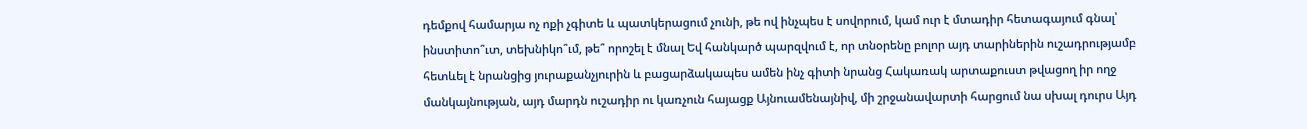դեմքով համարյա ոչ ոքի չգիտե և պատկերացում չունի, թե ով ինչպես է սովորում, կամ ուր է մտադիր հետագայում գնալ՝ ինստիտո՞ւտ, տեխնիկո՞ւմ, թե՞ որոշել է մնալ Եվ հանկարծ պարզվում է, որ տնօրենը բոլոր այդ տարիներին ուշադրությամբ հետևել է նրանցից յուրաքանչյուրին և բացարձակապես ամեն ինչ գիտի նրանց Հակառակ արտաքուստ թվացող իր ողջ մանկայնության, այդ մարդն ուշադիր ու կառչուն հայացք Այնուամենայնիվ, մի շրջանավարտի հարցում նա սխալ դուրս Այդ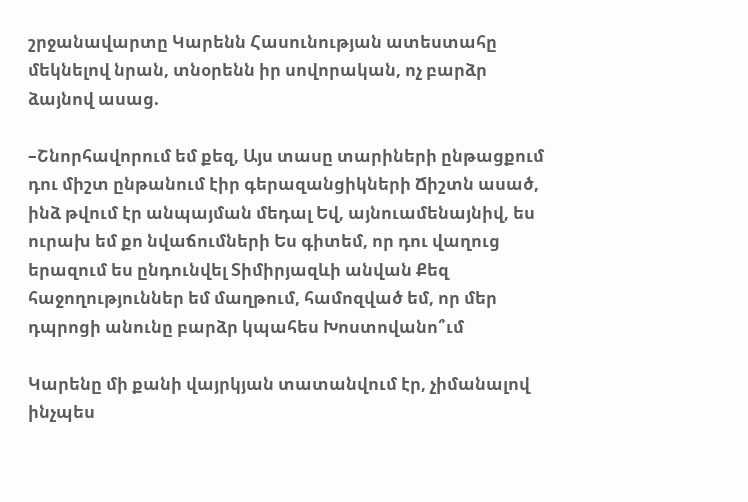շրջանավարտը Կարենն Հասունության ատեստահը մեկնելով նրան, տնօրենն իր սովորական, ոչ բարձր ձայնով ասաց.

–Շնորհավորում եմ քեզ, Այս տասը տարիների ընթացքում դու միշտ ընթանում էիր գերազանցիկների Ճիշտն ասած, ինձ թվում էր անպայման մեդալ Եվ, այնուամենայնիվ, ես ուրախ եմ քո նվաճումների Ես գիտեմ, որ դու վաղուց երազում ես ընդունվել Տիմիրյազևի անվան Քեզ հաջողություններ եմ մաղթում, համոզված եմ, որ մեր դպրոցի անունը բարձր կպահես Խոստովանո՞ւմ

Կարենը մի քանի վայրկյան տատանվում էր, չիմանալով ինչպես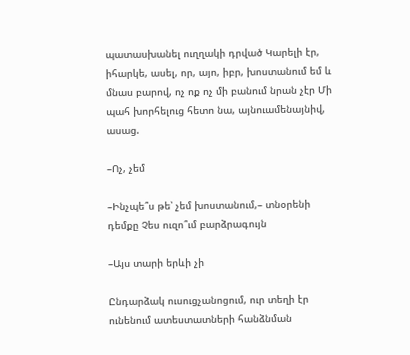պատասխանել ուղղակի դրված Կարելի էր, իհարկե, ասել, որ, այո, իբր, խոստանում եմ և մնաս բարով, ոչ ոք ոչ մի բանում նրան չէր Մի պահ խորհելուց հետո նա, այնուամենայնիվ, ասաց.

–Ոչ, չեմ

–Ինչպե՞ս թե՝ չեմ խոստանում,– տնօրենի դեմքը Չես ուզո՞ւմ բարձրագույն

–Այս տարի երևի չի

Ընդարձակ ուսուցչանոցում, ուր տեղի էր ունենում ատեստատների հանձնման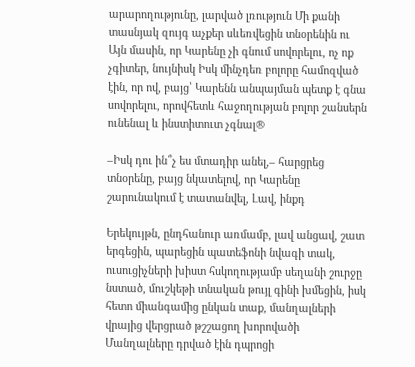արարողությունը, լարված լռություն Մի քանի տասնյակ զույգ աչքեր սևեռվեցին տնօրենին ու Այն մասին, որ Կարենը չի գնում սովորելու, ոչ ոք չգիտեր, նույնիսկ Իսկ մինչդեռ բոլորը համոզված էին, որ ով, բայց՝ Կարենն անպայման պետք է գնա սովորելու, որովհետև հաջողության բոլոր շանսերն ունենալ և ինստիտուտ չգնալ®

–Իսկ դու ին՞չ ես մտադիր անել,– հարցրեց տնօրենը, բայց նկատելով, որ Կարենը շարունակում է տատանվել, Լավ, ինքդ

Երեկույթն, ընդհանուր առմամբ, լավ անցավ, շատ երգեցին, պարեցին պատեֆոնի նվագի տակ, ուսուցիչների խիստ հսկողությամբ սեղանի շուրջը նստած, մուշկեթի տնական թույլ գինի խմեցին, իսկ հետո միանգամից ընկան տաք, մանղալների վրայից վերցրած թշշացող խորովածի Մանղալները դրված էին դպրոցի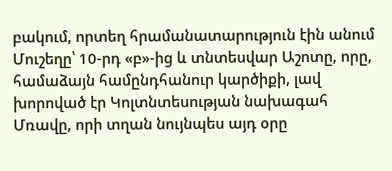բակում, որտեղ հրամանատարություն էին անում Մուշեղը՝ 10-րդ «բ»-ից և տնտեսվար Աշոտը, որը, համաձայն համընդհանուր կարծիքի, լավ խորոված էր Կոլտնտեսության նախագահ Մռավը, որի տղան նույնպես այդ օրը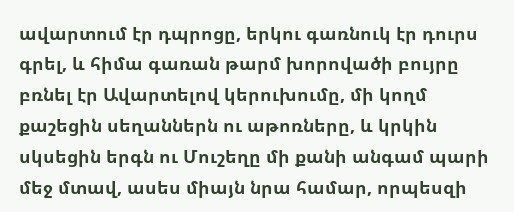ավարտում էր դպրոցը, երկու գառնուկ էր դուրս գրել, և հիմա գառան թարմ խորովածի բույրը բռնել էր Ավարտելով կերուխումը, մի կողմ քաշեցին սեղաններն ու աթոռները, և կրկին սկսեցին երգն ու Մուշեղը մի քանի անգամ պարի մեջ մտավ, ասես միայն նրա համար, որպեսզի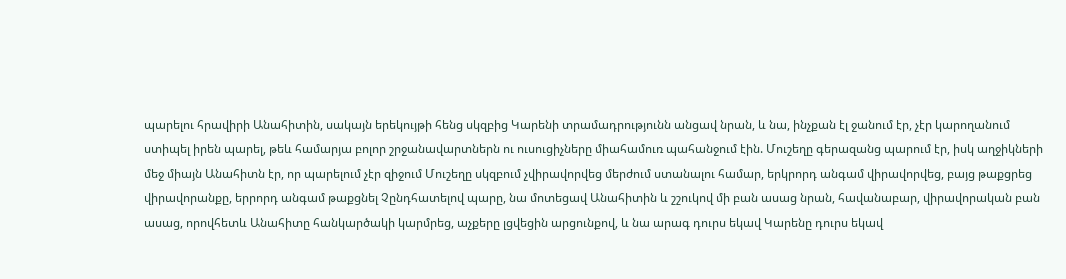պարելու հրավիրի Անահիտին, սակայն երեկույթի հենց սկզբից Կարենի տրամադրությունն անցավ նրան, և նա, ինչքան էլ ջանում էր, չէր կարողանում ստիպել իրեն պարել, թեև համարյա բոլոր շրջանավարտներն ու ուսուցիչները միահամուռ պահանջում էին. Մուշեղը գերազանց պարում էր, իսկ աղջիկների մեջ միայն Անահիտն էր, որ պարելում չէր զիջում Մուշեղը սկզբում չվիրավորվեց մերժում ստանալու համար, երկրորդ անգամ վիրավորվեց, բայց թաքցրեց վիրավորանքը, երրորդ անգամ թաքցնել Չընդհատելով պարը, նա մոտեցավ Անահիտին և շշուկով մի բան ասաց նրան, հավանաբար, վիրավորական բան ասաց, որովհետև Անահիտը հանկարծակի կարմրեց, աչքերը լցվեցին արցունքով, և նա արագ դուրս եկավ Կարենը դուրս եկավ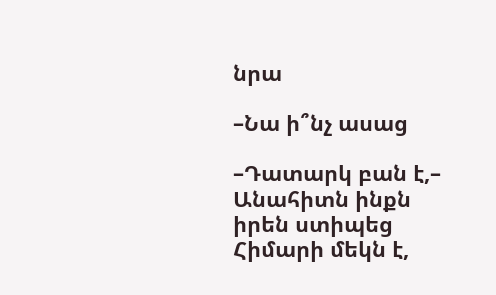նրա

–Նա ի՞նչ ասաց

–Դատարկ բան է,– Անահիտն ինքն իրեն ստիպեց Հիմարի մեկն է,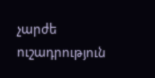չարժե ուշադրություն